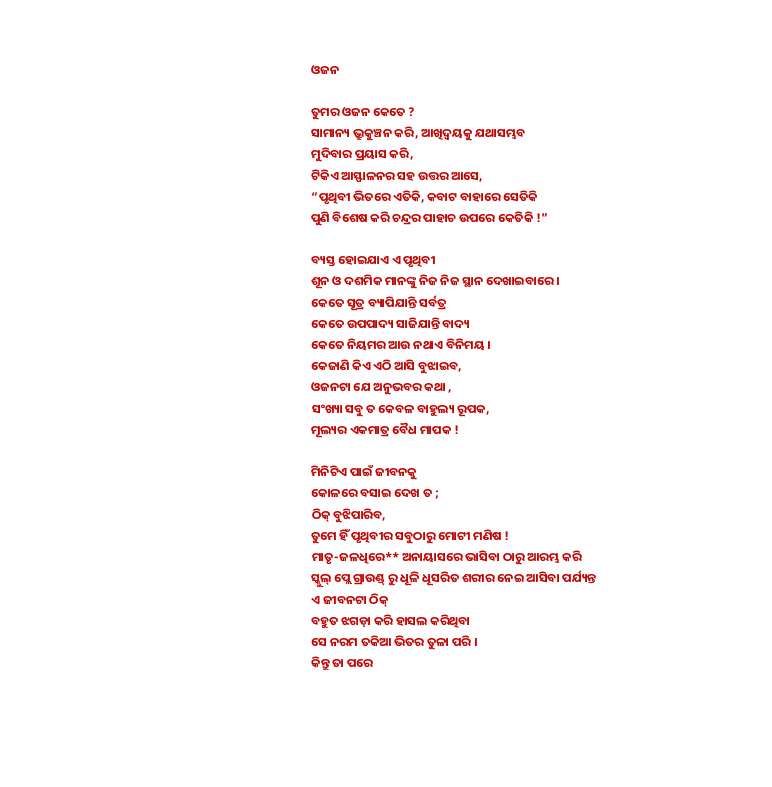ଓଜନ

ତୁମର ଓଜନ କେତେ ?
ସାମାନ୍ୟ ଭ୍ରୁକୁଞ୍ଚନ କରି, ଆଖିଦ୍ୱୟକୁ ଯଥାସମ୍ଭବ
ମୁଦିବାର ପ୍ରୟାସ କରି,
ଟିକିଏ ଆସ୍ଫାଳନର ସହ ଉତ୍ତର ଆସେ,
“ପୃଥିବୀ ଭିତରେ ଏତିକି, କବାଟ ବାହାରେ ସେତିକି
ପୁଣି ବିଶେଷ କରି ଚନ୍ଦ୍ରର ପାହାଚ ଉପରେ କେତିକି !”

ବ୍ୟସ୍ତ ହୋଇଯାଏ ଏ ପୃଥିବୀ
ଶୂନ ଓ ଦଶମିକ ମାନଙ୍କୁ ନିଜ ନିଜ ସ୍ଥାନ ଦେଖାଇବାରେ ।
କେତେ ସୂତ୍ର ବ୍ୟାପିଯାନ୍ତି ସର୍ବତ୍ର
କେତେ ଉପପାଦ୍ୟ ସାଜିଯାନ୍ତି ବାଦ୍ୟ
କେତେ ନିୟମର ଆଉ ନଥାଏ ବିନିମୟ ।
କେଜାଣି କିଏ ଏଠି ଆସି ବୁଝାଇବ,
ଓଜନଟା ଯେ ଅନୁଭବର କଥା ,
ସଂଖ୍ୟା ସବୁ ତ କେବଳ ବାହୁଲ୍ୟ ରୂପକ,
ମୂଲ୍ୟର ଏକମାତ୍ର ବୈଧ ମାପକ !

ମିନିଟିଏ ପାଇଁ ଜୀବନକୁ
କୋଳରେ ବସାଇ ଦେଖ ତ ;
ଠିକ୍ ବୁଝିପାରିବ,
ତୁମେ ହିଁ ପୃଥିବୀର ସବୁଠାରୁ ମୋଟୀ ମଣିଷ !
ମାତୃ-ଜଳଧିରେ** ଅନାୟାସରେ ଭାସିବା ଠାରୁ ଆରମ୍ଭ କରି
ସ୍କୁଲ୍ ପ୍ଲେ ଗ୍ରାଉଣ୍ଡ୍ ରୁ ଧୂଳି ଧୂସରିତ ଶରୀର ନେଇ ଆସିବା ପର୍ଯ୍ୟନ୍ତ
ଏ ଜୀବନଟା ଠିକ୍
ବହୁତ ଝଗଡ଼ା କରି ହାସଲ କରିଥିବା
ସେ ନରମ ତକିଆ ଭିତର ତୁଳା ପରି ।
କିନ୍ତୁ ତା ପରେ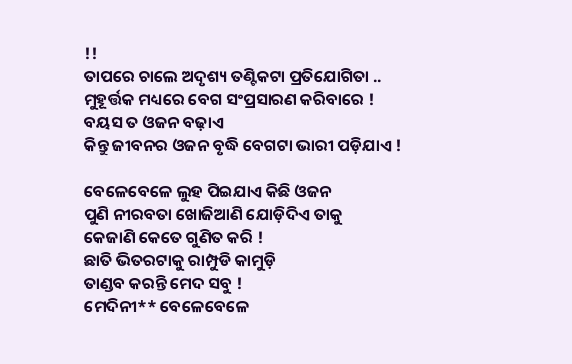!!
ତାପରେ ଚାଲେ ଅଦୃଶ୍ୟ ତଣ୍ଟିକଟା ପ୍ରତିଯୋଗିତା ..
ମୁହୂର୍ତ୍ତକ ମଧ୍ୟରେ ବେଗ ସଂପ୍ରସାରଣ କରିବାରେ !
ବୟସ ତ ଓଜନ ବଢ଼ାଏ
କିନ୍ତୁ ଜୀବନର ଓଜନ ବୃଦ୍ଧି ବେଗଟା ଭାରୀ ପଡ଼ିଯାଏ !

ବେଳେବେଳେ ଲୁହ ପିଇଯାଏ କିଛି ଓଜନ
ପୁଣି ନୀରବତା ଖୋଜିଆଣି ଯୋଡ଼ିଦିଏ ତାକୁ
କେଜାଣି କେତେ ଗୁଣିତ କରି !
ଛାତି ଭିତରଟାକୁ ରାମ୍ପୁଡି କାମୁଡ଼ି
ତାଣ୍ଡବ କରନ୍ତି ମେଦ ସବୁ !
ମେଦିନୀ** ବେଳେବେଳେ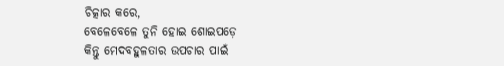ଚିତ୍କାର କରେ,
ବେଳେବେଳେ ତୁନି ହୋଇ ଶୋଇପଡ଼େ
କିନ୍ତୁ ମେଦବହୁଳତାର ଉପଚାର ପାଇଁ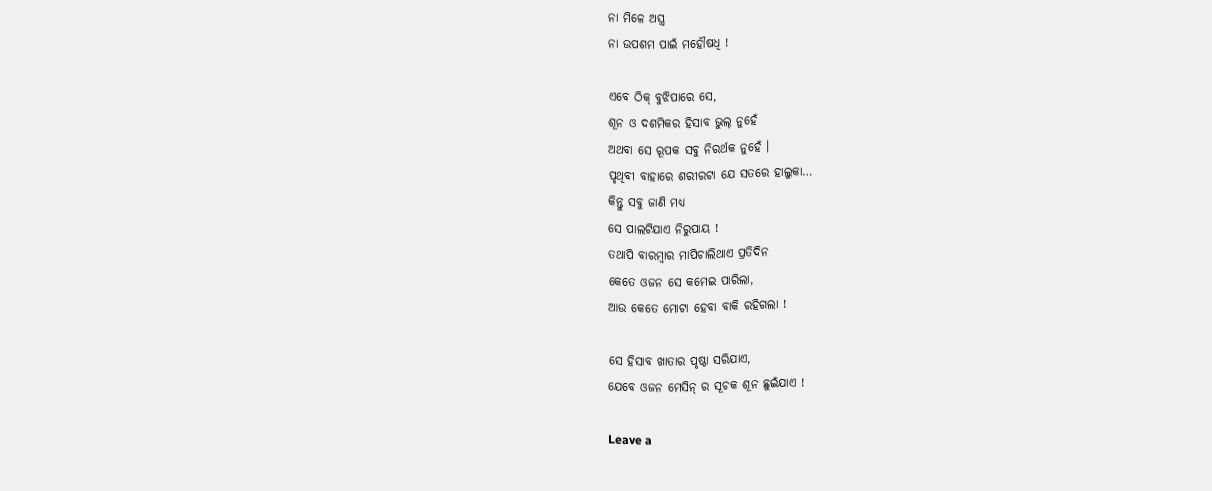ନା ମିଳେ ଅସ୍ତ୍ର
ନା ଉପଶମ ପାଇଁ ମହୌଷଧି !

ଏବେ ଠିକ୍ ବୁଝିପାରେ ସେ,
ଶୂନ ଓ ଦଶମିକର ହିସାବ ଭୁଲ୍ ନୁହେଁ
ଅଥବା ସେ ରୂପକ ସବୁ ନିରର୍ଥକ ନୁହେଁ ।
ପୃଥିବୀ ବାହାରେ ଶରୀରଟା ଯେ ସତରେ ହାଲୁକା…
କିନ୍ତୁ ସବୁ ଜାଣି ମଧ୍ୟ
ସେ ପାଲଟିଯାଏ ନିରୁପାୟ !
ତଥାପି ବାରମ୍ବାର ମାପିଚାଲିଥାଏ ପ୍ରତିଦିନ
କେତେ ଓଜନ ସେ କମେଇ ପାରିଲା,
ଆଉ କେତେ ମୋଟା ହେବା ବାକି ରହିଗଲା !

ସେ ହିସାବ ଖାତାର ପୃଷ୍ଠା ସରିଯାଏ,
ଯେବେ ଓଜନ ମେସିନ୍ ର ସୂଚକ ଶୂନ ଛୁଇଁଯାଏ !

Leave a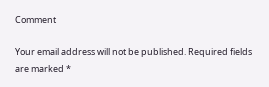Comment

Your email address will not be published. Required fields are marked *